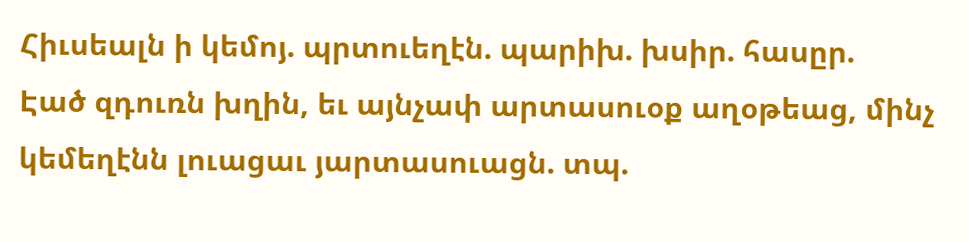Հիւսեալն ի կեմոյ. պրտուեղէն. պարիխ. խսիր. հասըր.
Էած զդուռն խղին, եւ այնչափ արտասուօք աղօթեաց, մինչ կեմեղէնն լուացաւ յարտասուացն. տպ.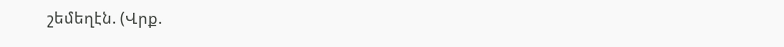շեմեղէն. (Վրք.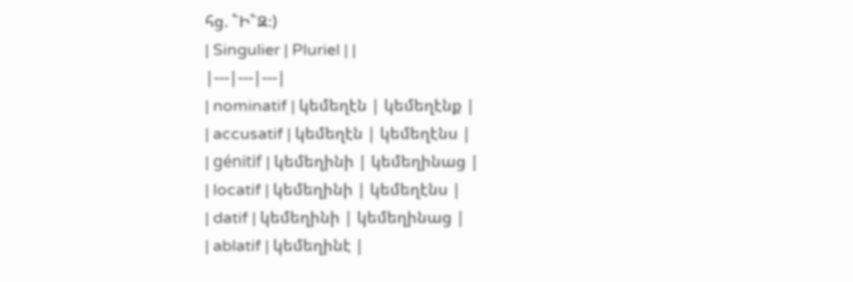հց. ՟Ի՟Զ։)
| Singulier | Pluriel | |
|---|---|---|
| nominatif | կեմեղէն | կեմեղէնք |
| accusatif | կեմեղէն | կեմեղէնս |
| génitif | կեմեղինի | կեմեղինաց |
| locatif | կեմեղինի | կեմեղէնս |
| datif | կեմեղինի | կեմեղինաց |
| ablatif | կեմեղինէ |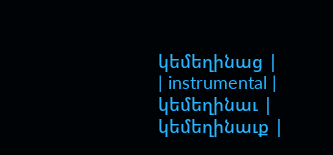կեմեղինաց |
| instrumental | կեմեղինաւ | կեմեղինաւք |